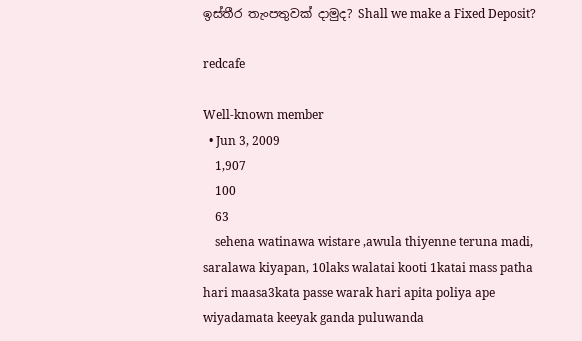ඉස්තීර තැංපතුවක් දාමුද? Shall we make a Fixed Deposit?

redcafe

Well-known member
  • Jun 3, 2009
    1,907
    100
    63
    sehena watinawa wistare ,awula thiyenne teruna madi, saralawa kiyapan, 10laks walatai kooti 1katai mass patha hari maasa3kata passe warak hari apita poliya ape wiyadamata keeyak ganda puluwanda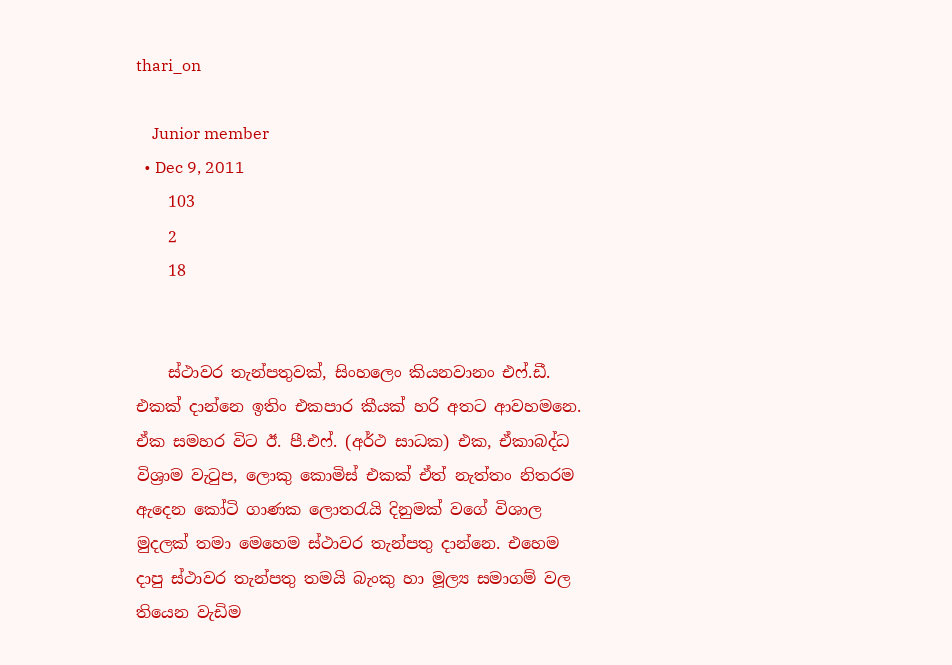thari_on

    Junior member
  • Dec 9, 2011
    103
    2
    18


    ස්ථාවර තැන්පතුවක්, සිංහලෙං කියනවානං එෆ්.ඩී. එකක් දාන්නෙ ඉතිං එකපාර කීයක් හරි අතට ආවහමනෙ. ඒක සමහර විට ඊ. පී.එෆ්. (අර්ථ සාධක) එක, ඒකාබද්ධ විශ්‍රාම වැටුප, ලොකු කොමිස් එකක් ඒත් නැත්තං නිතරම ඇදෙන කෝටි ගාණක ලොතරැයි දිනුමක් වගේ විශාල මුදලක් තමා මෙහෙම ස්ථාවර තැන්පතු දාන්නෙ. එහෙම දාපු ස්ථාවර තැන්පතු තමයි බැංකු හා මූල්‍ය සමාගම් වල තියෙන වැඩිම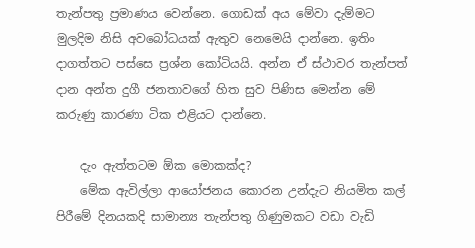තැන්පතු ප්‍රමාණය වෙන්නෙ. ගොඩක් අය මේවා දැම්මට මුලදිම නිසි අවබෝධයක් ඇතුව නෙමෙයි දාන්නෙ. ඉතිං දාගත්තට පස්සෙ ප්‍රශ්න කෝටියයි. අන්න ඒ ස්ථාවර තැන්පත් දාන අන්ත දුගී ජනතාවගේ හිත සුව පිණිස මෙන්න මේ කරුණු කාරණා ටික එළියට දාන්නෙ.

    දැං ඇත්තටම ඕක මොකක්ද?
    මේක ඇවිල්ලා ආයෝජනය කොරන උන්දැට නියමිත කල් පිරීමේ දිනයකදි සාමාන්‍ය තැන්පතු ගිණුමකට වඩා වැඩි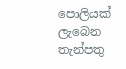පොලියක් ලැබෙන තැන්පතු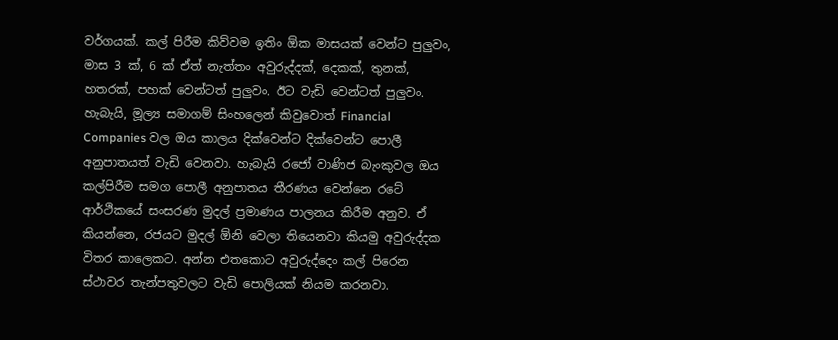වර්ගයක්. කල් පිරීම කිව්වම ඉතිං ඕක මාසයක් වෙන්ට පුලුවං, මාස 3 ක්, 6 ක් ඒත් නැත්තං අවුරුද්දක්, දෙකක්, තුනක්, හතරක්, පහක් වෙන්ටත් පුලුවං. ඊට වැඩි වෙන්ටත් පුලුවං. හැබැයි, මූල්‍ය සමාගම් සිංහලෙන් කිවුවොත් Financial Companies වල ඔය කාලය දික්වෙන්ට දික්වෙන්ට පොලී අනුපාතයත් වැඩි වෙනවා. හැබැයි රජෝ වාණිජ බැංකුවල ඔය කල්පිරීම සමග පොලී අනුපාතය තීරණය වෙන්නෙ රටේ ආර්ථිකයේ සංසරණ මුදල් ප්‍රමාණය පාලනය කිරීම අනුව. ඒ කියන්නෙ, රජයට මුදල් ඕනි වෙලා තියෙනවා කියමු අවුරුද්දක විතර කාලෙකට. අන්න එතකොට අවුරුද්දෙං කල් පිරෙන ස්ථාවර තැන්පතුවලට වැඩි පොලියක් නියම කරනවා.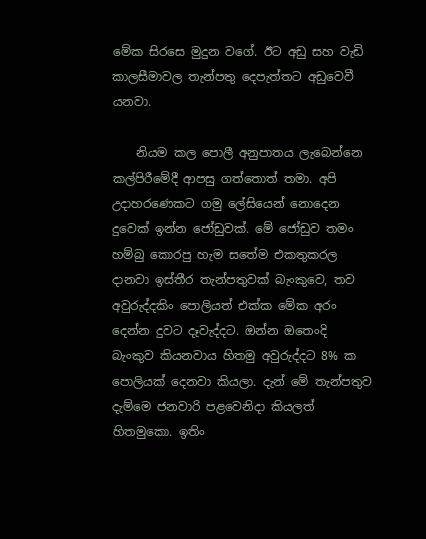මේක සිරසෙ මුදුන වගේ. ඊට අඩු සහ වැඩි කාලසීමාවල තැන්පතු දෙපැත්තට අඩුවෙවී යනවා.

    නියම කල පොලී අනුපාතය ලැබෙන්නෙ කල්පිරීමේදී ආපසු ගත්තොත් තමා. අපි උදාහරණෙකට ගමු ලේසියෙන් නොදෙන දුවෙක් ඉන්න ජෝඩුවක්. මේ ජෝඩුව තමං හම්බු කොරපු හැම සතේම එකතුකරල දානවා ඉස්තීර තැන්පතුවක් බැංකුවෙ, තව අවුරුද්දකිං පොලියත් එක්ක මේක අරං දෙන්න දුවට දෑවැද්දට. ඔන්න ඔතෙංදි බැංකුව කියනවාය හිතමු අවුරුද්දට 8% ක පොලියක් දෙනවා කියලා. දැන් මේ තැන්පතුව දැම්මෙ ජනවාරි පළවෙනිදා කියලත් හිතමුකො. ඉතිං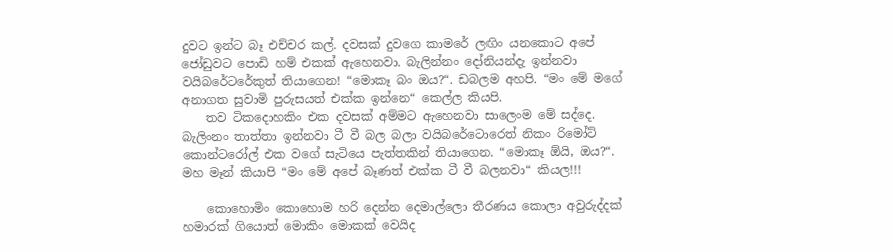දුවට ඉන්ට බෑ එච්චර කල්. දවසක් දුවගෙ කාමරේ ලඟිං යනකොට අපේ ජෝඩුවට පොඩි හම් එකක් ඇහෙනවා. බැලින්නං දෝනියන්දැ ඉන්නවා වයිබරේට‍රේකුත් තියාගෙන! “මොකෑ බං ඔය?“. ඩබලම අහපි. “මං මේ මගේ අනාගත සුවාමි පුරුසයත් එක්ක ඉන්නෙ“ කෙල්ල කියපි.
    තව ටිකදොහකිං එක දවසක් අම්මට ඇහෙනවා සාලෙංම මේ සද්දෙ. බැලිංනං තාත්තා ඉන්නවා ටී වී බල බලා වයිබරේටොරෙත් නිකං රිමෝට් කොන්ටරෝල් එක වගේ සැටියෙ පැත්තකින් තියාගෙන. “මොකෑ ඕයි, ඔය?“. මහ මෑන් කියාපි “මං මේ අපේ බෑණත් එක්ක ටී වී බලනවා“ කියල!!!

    කොහොමිං කොහොම හරි දෙන්න දෙමාල්ලො තීරණය කොලා අවුරුද්දක් හමාරක් ගියොත් මොකිං මොකක් වෙයිද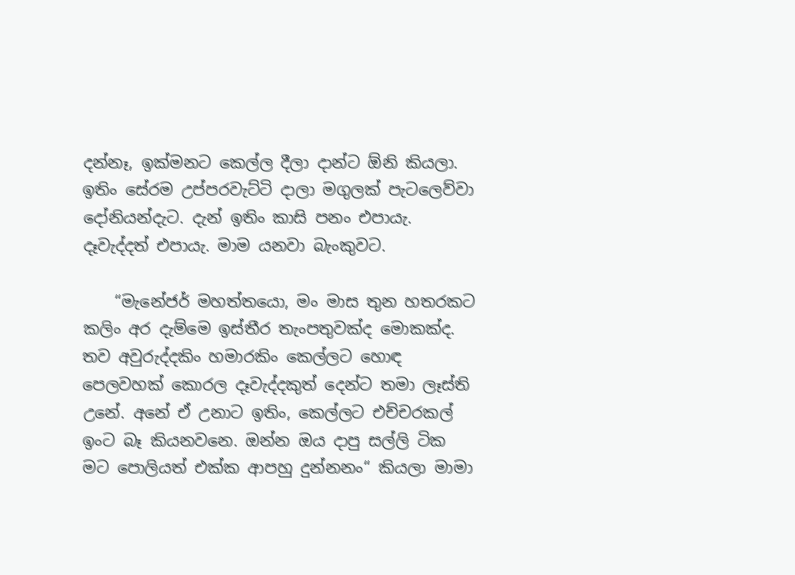දන්නෑ, ඉක්මනට කෙල්ල දීලා දාන්ට ඕනි කියලා. ඉතිං සේරම උප්පරවැට්ටි දාලා මගුලක් පැටලෙව්වා දෝනියන්දැට. දැන් ඉතිං කාසි පනං එපායැ. දෑවැද්දත් එපායැ. මාම යනවා බැංකුවට.

    “මැනේජර් මහත්තයො, මං මාස තුන හතරකට කලිං අර දැම්මෙ ඉස්තීර තැංපතුවක්ද මොකක්ද. තව අවුරුද්දකිං හමාරකිං කෙල්ලට හොඳ පෙලවහක් කොරල දෑවැද්දකුත් දෙන්ට තමා ලෑස්ති උනේ. අනේ ඒ උනාට ඉතිං, කෙල්ලට එච්චරකල් ඉංට බෑ කියනවනෙ. ඔන්න ඔය දාපු සල්ලි ටික මට පොලියත් එක්ක ආපහු දුන්නනං“ කියලා මාමා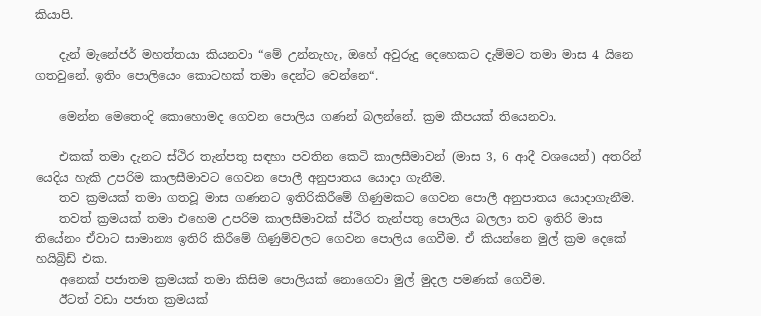කියාපි.

    දැන් මැනේජර් මහත්තයා කියනවා “මේ උන්නැහැ, ඔහේ අවුරුදු දෙහෙකට දැම්මට තමා මාස 4 යිනෙ ගතවුනේ. ඉතිං පොලියෙං කොටහක් තමා දෙන්ට වෙන්නෙ“.

    මෙන්න මෙතෙංදි කොහොමද ගෙවන පොලිය ගණන් බලන්නේ. ක්‍රම කීපයක් තියෙනවා.

    එකක් තමා දැනට ස්ථිර තැන්පතු සඳහා පවතින කෙටි කාලසීමාවන් (මාස 3, 6 ආදී වශයෙන්) අතරින් යෙදිය හැකි උපරිම කාලසීමාවට ගෙවන පොලී අනුපාතය යොදා ගැනීම.
    තව ක්‍රමයක් තමා ගතවූ මාස ගණනට ඉතිරිකිරීමේ ගිණුමකට ගෙවන පොලී අනුපාතය යොදාගැනීම.
    තවත් ක්‍රමයක් තමා එහෙම උපරිම කාලසීමාවක් ස්ථිර තැන්පතු පොලිය බලලා තව ඉතිරි මාස තියේනං ඒවාට සාමාන්‍ය ඉතිරි කිරීමේ ගිණුම්වලට ගෙවන පොලිය ගෙවීම. ඒ කියන්නෙ මුල් ක්‍රම දෙකේ හයිබ්‍රිඩ් එක.
    අනෙක් පජාතම ක්‍රමයක් තමා කිසිම පොලියක් නොගෙවා මුල් මුදල පමණක් ගෙවීම.
    ඊටත් වඩා පජාත ක්‍රමයක්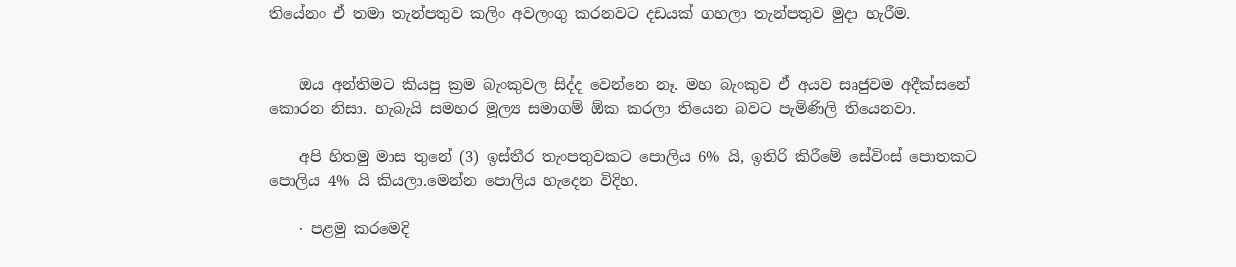තියේනං ඒ තමා තැන්පතුව කලිං අවලංගු කරනවට දඩයක් ගහලා තැන්පතුව මුදා හැරීම.


    ඔය අන්තිමට කියපු ක්‍රම බැංකුවල සිද්ද වෙන්නෙ නෑ. මහ බැංකුව ඒ අයව සෘජුවම අදීක්සනේ කොරන නිසා. හැබැයි සමහර මූල්‍ය සමාගම් ඕක කරලා තියෙන බවට පැමිණිලි තියෙනවා.

    අපි හිතමු මාස තුනේ (3) ඉස්තීර තැංපතුවකට පොලිය 6% යි, ඉතිරි කිරීමේ සේවිංස් පොතකට පොලිය 4% යි කියලා.මෙන්න පොලිය හැදෙන විදිහ.

    · පළමු කරමෙදි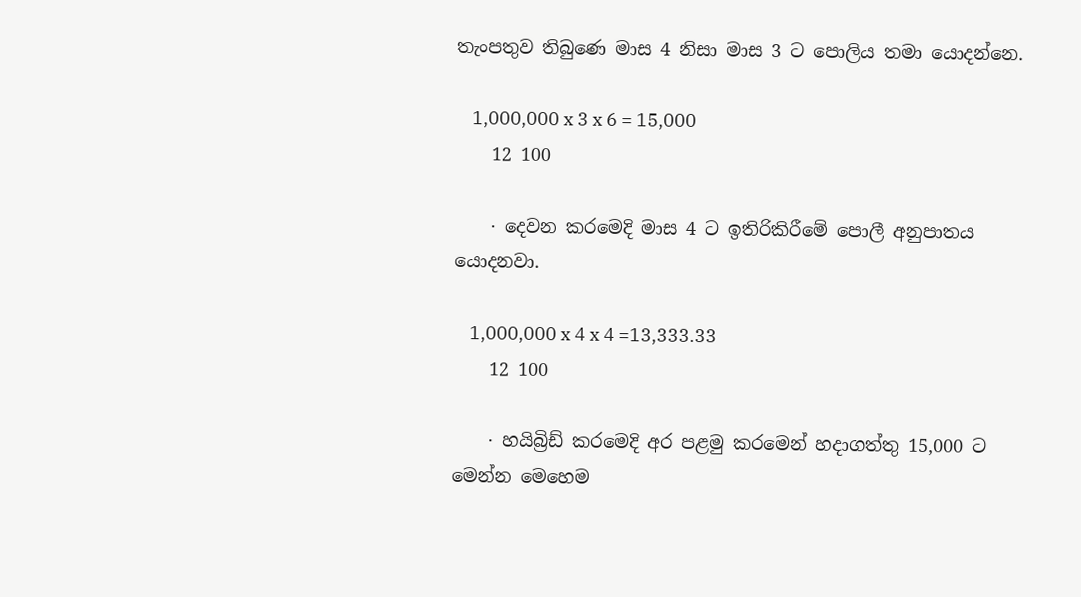තැංපතුව තිබුණෙ මාස 4 නිසා මාස 3 ට පොලිය තමා යොදන්නෙ.

    1,000,000 x 3 x 6 = 15,000
    12 100

    · දෙවන කරමෙදි මාස 4 ට ඉතිරිකිරීමේ පොලී අනුපාතය යොදනවා.

    1,000,000 x 4 x 4 =13,333.33
    12 100

    · හයිබ්‍රිඩ් කරමෙදි අර පළමු කරමෙන් හදාගත්තු 15,000 ට මෙන්න මෙහෙම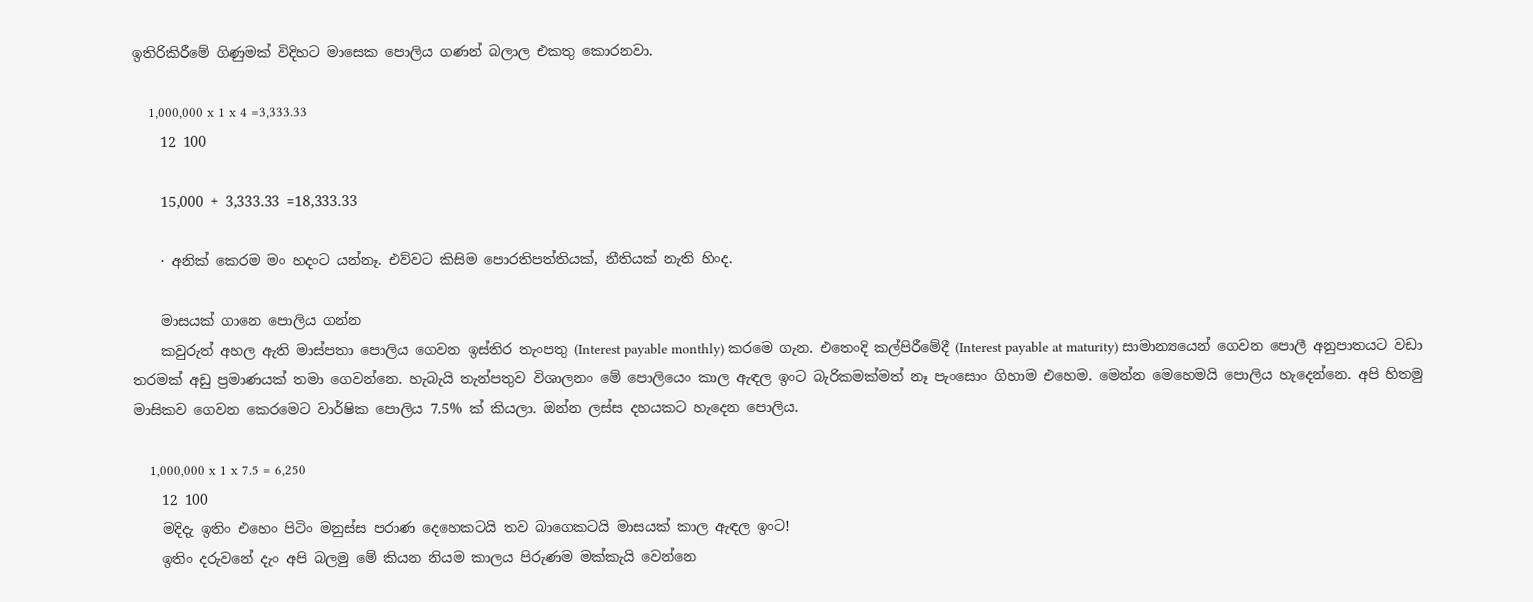ඉතිරිකිරීමේ ගිණුමක් විදිහට මාසෙක පොලිය ගණන් බලාල එකතු කොරනවා.

    1,000,000 x 1 x 4 =3,333.33
    12 100

    15,000 + 3,333.33 =18,333.33

    · අනික් කෙරම මං හදංට යන්නෑ. එව්වට කිසිම පොරතිපත්තියක්, නීතියක් නැති හිංද.

    මාසයක් ගානෙ පොලිය ගන්න
    කවුරුත් අහල ඇති මාස්පතා පොලිය ගෙවන ඉස්තිර තැංපතු (Interest payable monthly) කරමෙ ගැන. එතෙංදි කල්පිරීමේදී (Interest payable at maturity) සාමාන්‍යයෙන් ගෙවන පොලී අනුපාතයට වඩා තරමක් අඩු ප්‍රමාණයක් තමා ගෙවන්නෙ. හැබැයි තැන්පතුව විශාලනං මේ පොලියෙං කාල ඇඳල ඉංට බැරිකමක්මත් නෑ පැංසොං ගිහාම එහෙම. මෙන්න මෙහෙමයි පොලිය හැදෙන්නෙ. අපි හිතමු මාසිකව ගෙවන කෙරමෙට වාර්ෂික පොලිය 7.5% ක් කියලා. ඔන්න ලස්ස දහයකට හැදෙන පොලිය.

    1,000,000 x 1 x 7.5 = 6,250
    12 100
    මදිදැ ඉතිං එහෙං පිටිං මනුස්ස පරාණ දෙහෙකටයි තව බාගෙකටයි මාසයක් කාල ඇඳල ඉංට!
    ඉතිං දරුවනේ දැං අපි බලමු මේ කියන නියම කාලය පිරුණම මක්කැයි වෙන්නෙ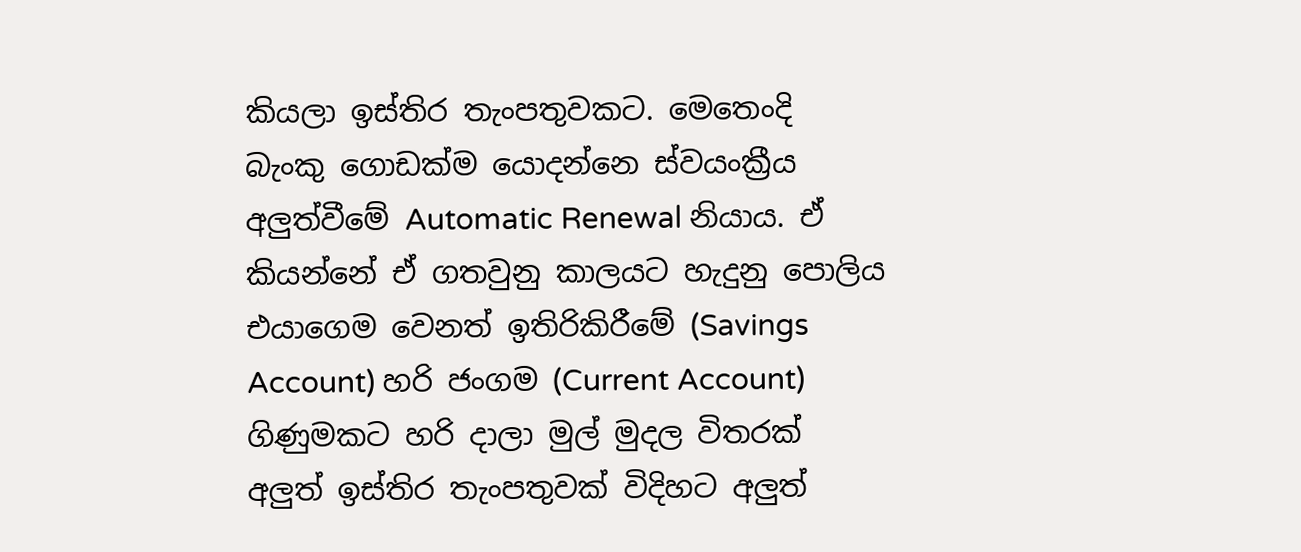කියලා ඉස්තිර තැංපතුවකට. මෙතෙංදි බැංකු ගොඩක්ම යොදන්නෙ ස්වයංක්‍රීය අලුත්වීමේ Automatic Renewal නියාය. ඒ කියන්නේ ඒ ගතවුනු කාලයට හැදුනු පොලිය එයාගෙම වෙනත් ඉතිරිකිරීමේ (Savings Account) හරි ජංගම (Current Account) ගිණුමකට හරි දාලා මුල් මුදල විතරක් අලුත් ඉස්තිර තැංපතුවක් විදිහට අලුත්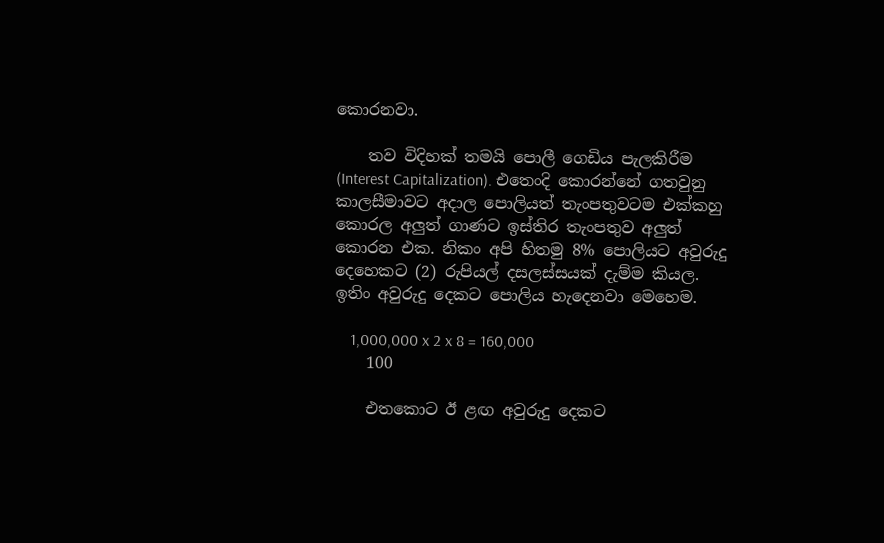කොරනවා.

    තව විදිහක් තමයි පොලී ගෙඩිය පැලකිරීම (Interest Capitalization). එතෙංදි කොරන්නේ ගතවුනු කාලසීමාවට අදාල පොලියත් තැංපතුවටම එක්කහු කොරල අලුත් ගාණට ඉස්තිර තැංපතුව අලුත් කොරන එක. නිකං අපි හිතමු 8% පොලියට අවුරුදු දෙහෙකට (2) රුපියල් දසලස්සයක් දැම්ම කියල. ඉතිං අවුරුදු දෙකට පොලිය හැදෙනවා මෙහෙම.

    1,000,000 x 2 x 8 = 160,000
    100

    එතකොට ඊ ළඟ අවුරුදු දෙකට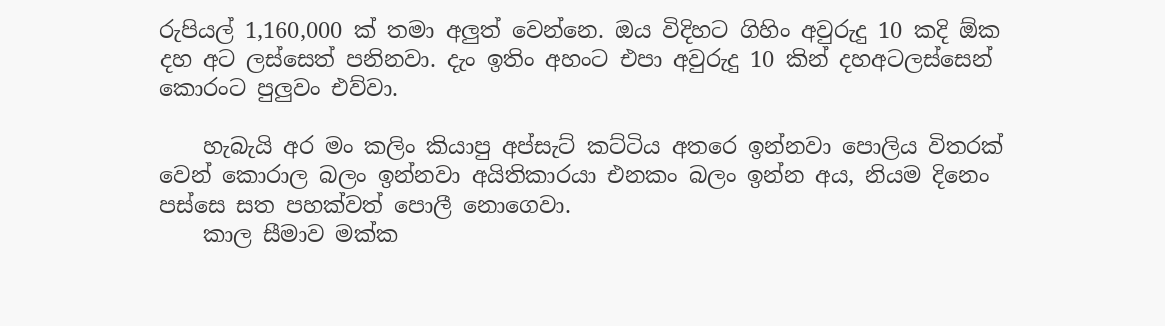රුපියල් 1,160,000 ක් තමා අලුත් වෙන්නෙ. ඔය විදිහට ගිහිං අවුරුදු 10 කදි ඕක දහ අට ලස්සෙත් පනිනවා. දැං ඉතිං අහංට එපා අවුරුදු 10 කින් දහඅටලස්සෙන් කොරංට පුලුවං එව්වා.

    හැබැයි අර මං කලිං කියාපු අප්සැට් කට්ටිය අතරෙ ඉන්නවා පොලිය විතරක් වෙන් කොරාල බලං ඉන්නවා අයිතිකාරයා එනකං බලං ඉන්න අය, නියම දිනෙං පස්සෙ සත පහක්වත් පොලී නොගෙවා.
    කාල සීමාව මක්ක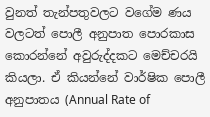වුනත් තැන්පතුවලට වගේම ණය වලටත් පොලී අනුපාත පොරකාස කොරන්නේ අවුරුද්දකට මෙච්චරයි කියලා. ඒ කියන්නේ වාර්ෂික පොලී අනුපාතය (Annual Rate of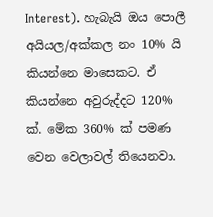Interest). හැබැයි ඔය පොලී අයියල/අක්කල නං 10% යි කියන්නෙ මාසෙකට. ඒ කියන්නෙ අවුරුද්දට 120% ක්. මේක 360% ක් පමණ වෙන වෙලාවල් තියෙනවා.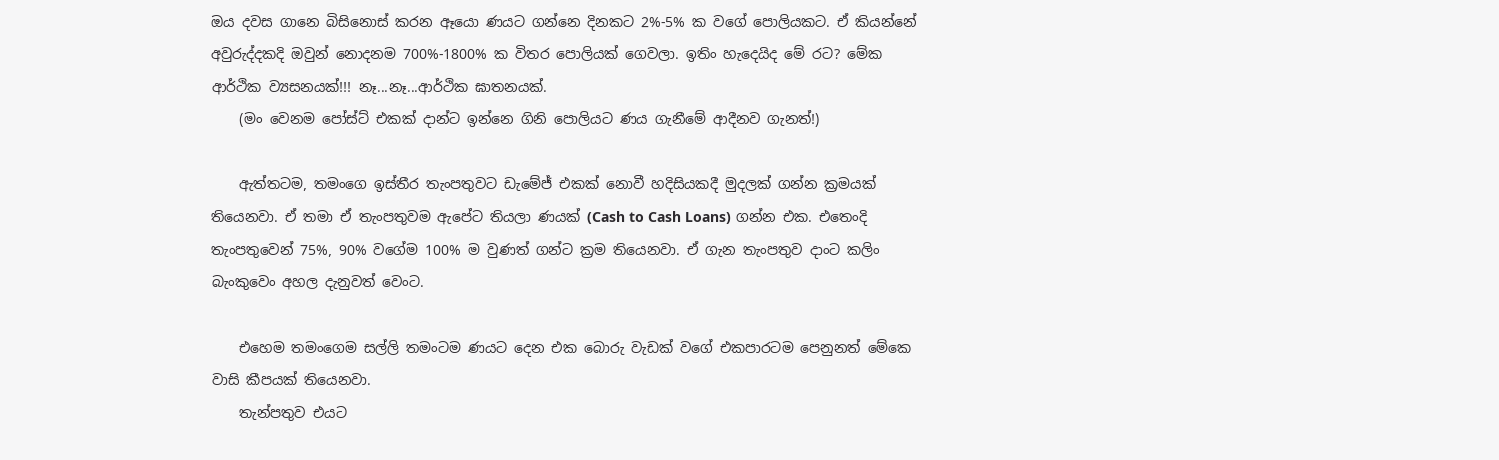ඔය දවස ගානෙ බිසිනොස් කරන ඈයො ණයට ගන්නෙ දිනකට 2%-5% ක වගේ පොලියකට. ඒ කියන්නේ අවුරුද්දකදි ඔවුන් නොදනම 700%-1800% ක විතර පොලියක් ගෙවලා. ඉතිං හැදෙයිද මේ රට? මේක ආර්ථික ව්‍යසනයක්!!! නෑ...නෑ...ආර්ථික ඝාතනයක්.
    (මං වෙනම පෝස්ට් එකක් දාන්ට ඉන්නෙ ගිනි පොලියට ණය ගැනීමේ ආදීනව ගැනත්!)

    ඇත්තටම, තමංගෙ ඉස්තීර තැංපතුවට ඩැමේජ් එකක් නොවී හදිසියකදී මුදලක් ගන්න ක්‍රමයක් තියෙනවා. ඒ තමා ඒ තැංපතුවම ඇපේට තියලා ණයක් (Cash to Cash Loans) ගන්න එක. එතෙංදි තැංපතුවෙන් 75%, 90% වගේම 100% ම වුණත් ගන්ට ක්‍රම තියෙනවා. ඒ ගැන තැංපතුව දාංට කලිං බැංකුවෙං අහල දැනුවත් වෙංට.

    එහෙම තමංගෙම සල්ලි තමංටම ණයට දෙන එක බොරු වැඩක් වගේ එකපාරටම පෙනුනත් මේකෙ වාසි කීපයක් තියෙනවා.
    තැන්පතුව එයට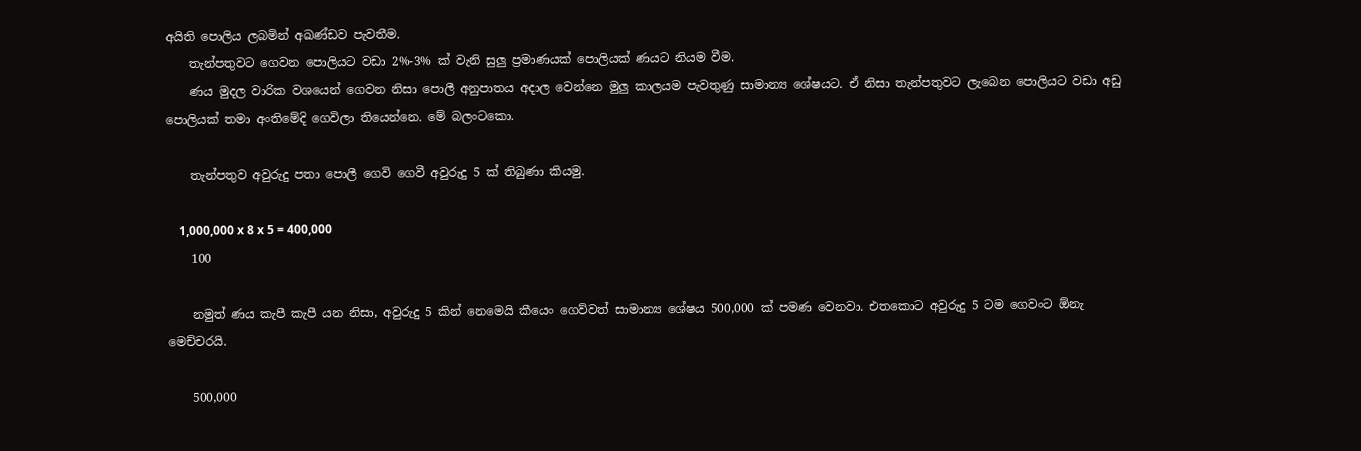අයිති පොලිය ලබමින් අඛණ්ඩව පැවතීම.
    තැන්පතුවට ගෙවන පොලියට වඩා 2%-3% ක් වැනි සුලු ප්‍රමාණයක් පොලියක් ණයට නියම වීම.
    ණය මුදල වාරික වශයෙන් ගෙවන නිසා පොලී අනුපාතය අදාල වෙන්නෙ මුලු කාලයම පැවතුණු සාමාන්‍ය ශේෂයට. ඒ නිසා තැන්පතුවට ලැබෙන පොලියට වඩා අඩු පොලියක් තමා අංතිමේදි ගෙවිලා තියෙන්නෙ. මේ බලංටකො.

    තැන්පතුව අවුරුදු පතා පොලී ගෙවි ගෙවී අවුරුදු 5 ක් තිබුණා කියමු.

    1,000,000 x 8 x 5 = 400,000
    100

    නමුත් ණය කැපී කැපී යන නිසා, අවුරුදු 5 කින් නෙමෙයි කීයෙං ගෙව්වත් සාමාන්‍ය ශේෂය 500,000 ක් පමණ වෙනවා. එතකොට අවුරුදු 5 ටම ගෙවංට ඕනැ මෙච්චරයි.

    500,000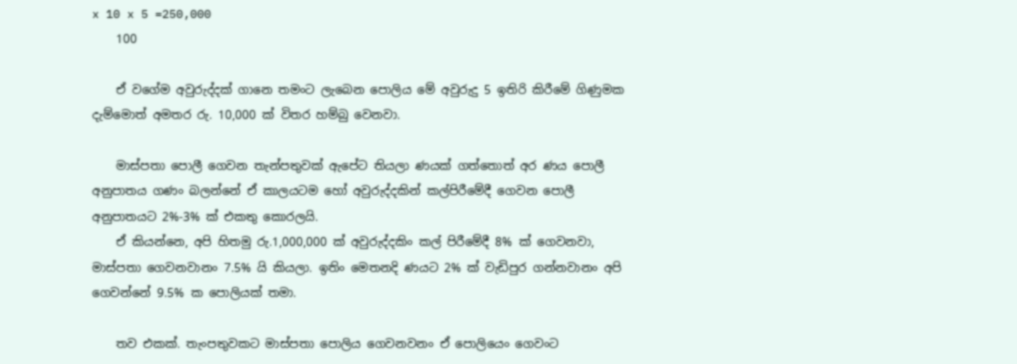x 10 x 5 =250,000
    100

    ඒ වගේම අවුරුද්දක් ගානෙ තමංට ලැබෙන පොලිය මේ අවුරුදු 5 ඉතිරි කිරීමේ ගිණුමක දැම්මොත් අමතර රු. 10,000 ක් විතර හම්බු වෙනවා.

    මාස්පතා පොලී ගෙවන තැන්පතුවක් ඇපේට තියලා ණයක් ගත්තොත් අර ණය පොලී අනුපාතය ගණං බලන්නේ ඒ කාලයටම හෝ අවුරුද්දකින් කල්පිරීමේදී ගෙවන පොලී අනුපාතයට 2%-3% ක් එකතු කොරලයි.
    ඒ කියන්නෙ, අපි හිතමු රු.1,000,000 ක් අවුරුද්දකිං කල් පිරීමේදී 8% ක් ගෙවනවා, මාස්පතා ගෙවනවානං 7.5% යි කියලා. ඉතිං මෙතනදි ණයට 2% ක් වැඩිපුර ගන්නවානං අපි ගෙවන්නේ 9.5% ක පොලියක් තමා.

    තව එකක්. තැංපතුවකට මාස්පතා පොලිය ගෙවනවනං ඒ පොලියෙං ගෙවංට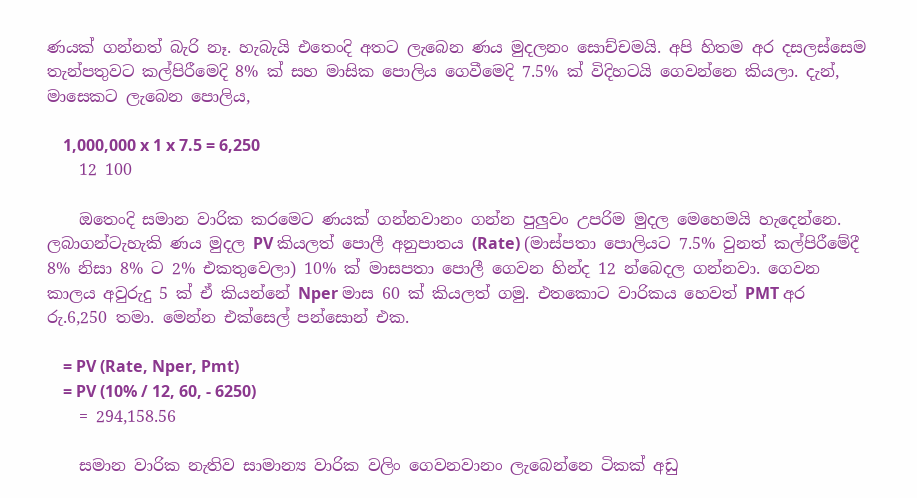ණයක් ගන්නත් බැරි නෑ. හැබැයි එතෙංදි අතට ලැබෙන ණය මුදලනං සොච්චමයි. අපි හිතම අර දසලස්සෙම තැන්පතුවට කල්පිරීමෙදි 8% ක් සහ මාසික පොලිය ගෙවීමෙදි 7.5% ක් විදිහටයි ගෙවන්නෙ කියලා. දැන්, මාසෙකට ලැබෙන පොලිය,

    1,000,000 x 1 x 7.5 = 6,250
    12 100

    ඔතෙංදි සමාන වාරික කරමෙට ණයක් ගන්නවානං ගන්න පුලුවං උපරිම මුදල මෙහෙමයි හැදෙන්නෙ. ලබාගන්ටැහැකි ණය මුදල PV කියලත් පොලී අනුපාතය (Rate) (මාස්පතා පොලියට 7.5% වුනත් කල්පිරීමේදී 8% නිසා 8% ට 2% එකතුවෙලා) 10% ක් මාසපතා පොලී ගෙවන හින්ද 12 න්බෙදල ගන්නවා. ගෙවන කාලය අවුරුදු 5 ක් ඒ කියන්නේ Nper මාස 60 ක් කියලත් ගමු. එතකොට වාරිකය හෙවත් PMT අර රු.6,250 තමා. මෙන්න එක්සෙල් පන්සොන් එක.

    = PV (Rate, Nper, Pmt)
    = PV (10% / 12, 60, - 6250)
    = 294,158.56

    සමාන වාරික නැතිව සාමාන්‍ය වාරික වලිං ගෙවනවානං ලැබෙන්නෙ ටිකක් අඩු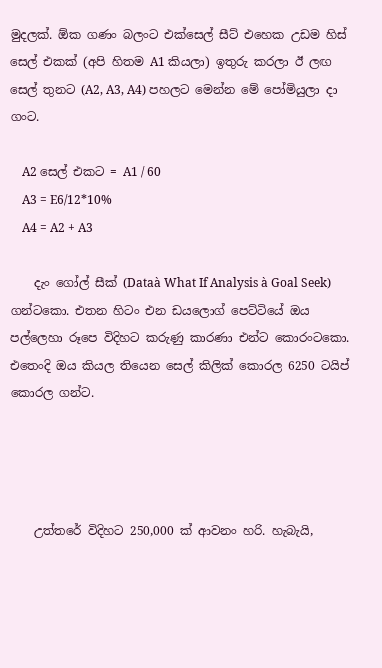මුදලක්. ඕක ගණං බලංට එක්සෙල් සීට් එහෙක උඩම හිස් සෙල් එකක් (අපි හිතම A1 කියලා) ඉතුරු කරලා ඊ ලඟ සෙල් තුනට (A2, A3, A4) පහලට මෙන්න මේ පෝමියුලා දා ගංට.

    A2 සෙල් එකට = A1 / 60
    A3 = E6/12*10%
    A4 = A2 + A3

    දැං ගෝල් සීක් (Dataà What If Analysis à Goal Seek) ගන්ටකො. එතන හිටං එන ඩයලොග් පෙට්ටියේ ඔය පල්ලෙහා රූපෙ විදිහට කරුණු කාරණා එන්ට කොරංටකො. එතෙංදි ඔය කියල තියෙන සෙල් කිලික් කොරල 6250 ටයිප් කොරල ගන්ට.




    උත්තරේ විදිහට 250,000 ක් ආවනං හරි. හැබැයි,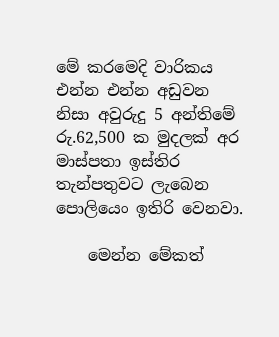මේ කරමෙදි වාරිකය එන්න එන්න අඩුවන නිසා අවුරුදු 5 අන්තිමේ රු.62,500 ක මුදලක් අර මාස්පතා ඉස්තිර තැන්පතුවට ලැබෙන පොලියෙං ඉතිරි වෙනවා.

    මෙන්න මේකත්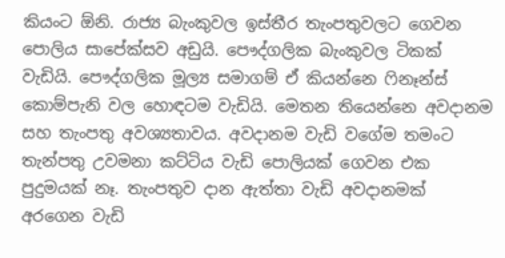කියංට ඕනි. රාජ්‍ය බැංකුවල ඉස්තීර තැංපතුවලට ගෙවන පොලිය සාපේක්සව අඩුයි. පෞද්ගලික බැංකුවල ටිකක් වැඩියි. පෞද්ගලික මූල්‍ය සමාගම් ඒ කියන්නෙ ෆිනෑන්ස් කොම්පැනි වල හොඳටම වැඩියි. මෙතන තියෙන්නෙ අවදානම සහ තැංපතු අවශ්‍යතාවය. අවදානම වැඩි වගේම තමංට තැන්පතු උවමනා කට්ටිය වැඩි පොලියක් ගෙවන එක පුදුමයක් නෑ. තැංපතුව දාන ඇත්තා වැඩි අවදානමක් අරගෙන වැඩි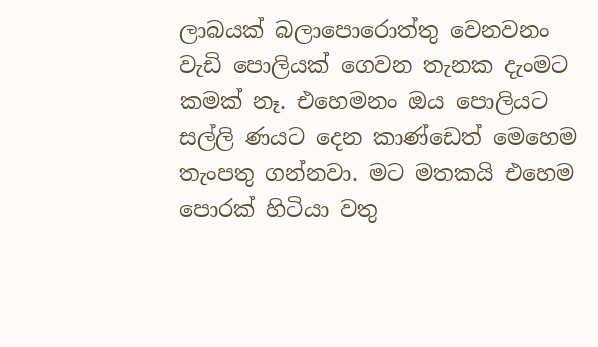ලාබයක් බලාපොරොත්තු වෙනවනං වැඩි පොලියක් ගෙවන තැනක දැංමට කමක් නෑ. එහෙමනං ඔය පොලියට සල්ලි ණයට දෙන කාණ්ඩෙත් මෙහෙම තැංපතු ගන්නවා. මට මතකයි එහෙම පොරක් හිටියා වතු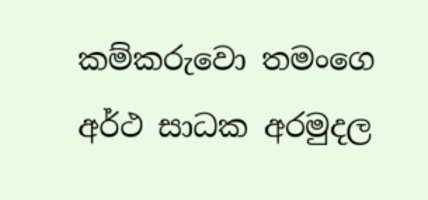කම්කරුවො තමංගෙ අර්ථ සාධක අරමුදල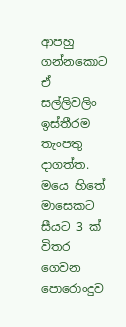ආපහු ගන්නකොට ඒ සල්ලිවලිං ඉස්තීරම තැංපතු දාගත්ත. මයෙ හිතේ මාසෙකට සීයට 3 ක් විතර ගෙවන පොරොංදුව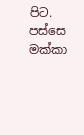පිට. පස්සෙ මක්කා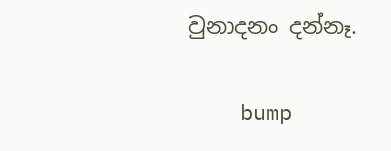වුනාදනං දන්නෑ.

    bump